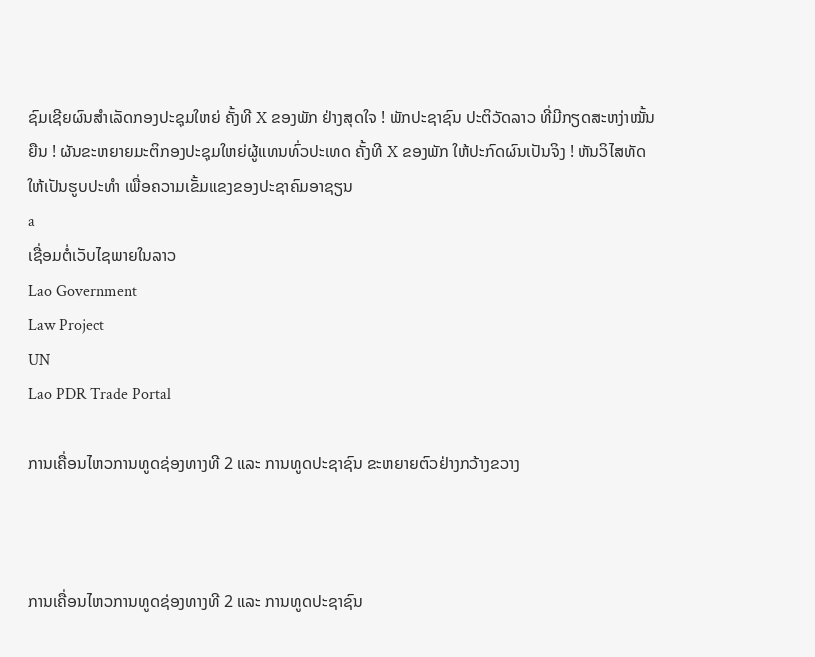ຊົມເຊີຍຜົນສໍາເລັດກອງປະຊຸມໃຫຍ່ ຄັ້ງທີ X ຂອງພັກ ຢ່າງສຸດໃຈ ! ພັກປະຊາຊົນ ປະຕິວັດລາວ ທີ່ມີກຽດສະຫງ່າໝັ້ນຍືນ ! ຜັນຂະຫຍາຍມະຕິກອງປະຊຸມໃຫຍ່ຜູ້ແທນທົ່ວປະເທດ ຄັ້ງທີ X ຂອງພັກ ໃຫ້ປະກົດຜົນເປັນຈິງ ! ຫັນວິໄສທັດໃຫ້ເປັນຮູບປະທຳ ເພື່ອຄວາມເຂັ້ມແຂງຂອງປະຊາຄົມອາຊຽນ
a
ເຊື່ອມຕໍ່ເວັບໄຊພາຍໃນລາວ
Lao Government
Law Project
UN
Lao PDR Trade Portal

ການເຄື່ອນໄຫວການທູດຊ່ອງທາງທີ 2 ແລະ ການທູດປະຊາຊົນ ຂະຫຍາຍຕົວຢ່າງກວ້າງຂວາງ



ການເຄື່ອນໄຫວການທູດຊ່ອງທາງທີ 2 ແລະ ການທູດປະຊາຊົນ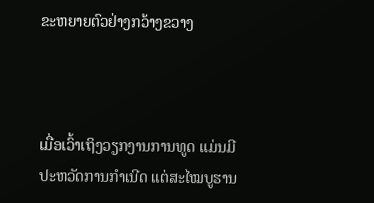ຂະຫຍາຍຕົວຢ່າງກວ້າງຂວາງ



ເມື່ອເວົ້າເຖິງວຽກງານການທູດ ແມ່ນມີປະຫວັດການກຳເນີດ ແຕ່ສະໄໝບູຮານ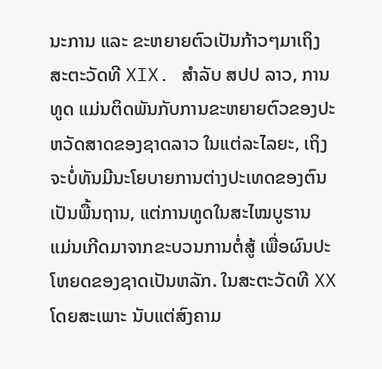ນະການ ແລະ ຂະຫຍາຍຕົວເປັນກ້າວໆມາເຖິງສະຕະວັດທີ XIX. ສຳລັບ ສປປ ລາວ, ການທູດ ແມ່ນຕິດພັນກັບການຂະຫຍາຍຕົວຂອງປະຫວັດສາດຂອງຊາດລາວ ໃນແຕ່ລະໄລຍະ, ເຖິງຈະບໍ່ທັນມີນະໂຍບາຍການຕ່າງປະເທດຂອງຕົນເປັນພື້ນຖານ, ແຕ່ການທູດໃນສະໄໝບູຮານ ແມ່ນເກີດມາຈາກຂະບວນການຕໍ່ສູ້ ເພື່ອຜົນປະໂຫຍດຂອງຊາດເປັນຫລັກ. ໃນສະຕະວັດທີ XX ໂດຍສະເພາະ ນັບແຕ່ສົງຄາມ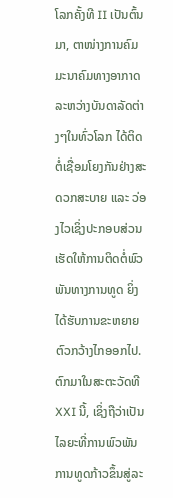ໂລກຄັ້ງທີ II ເປັນຕົ້ນມາ, ຕາໜ່າງການຄົມມະນາຄົມທາງອາກາດ ລະຫວ່າງບັນດາລັດຕ່າງໆໃນທົ່ວໂລກ ໄດ້ຕິດຕໍ່ເຊື່ອມໂຍງກັນຢ່າງສະດວກສະບາຍ ແລະ ວ່ອງໄວເຊິ່ງປະກອບສ່ວນເຮັດໃຫ້ການຕິດຕໍ່ພົວພັນທາງການທູດ ຍິ່ງໄດ້ຮັບການຂະຫຍາຍຕົວກວ້າງໄກອອກໄປ. ຕົກມາໃນສະຕະວັດທີ XXI ນີ້, ເຊິ່ງຖືວ່າເປັນໄລຍະທີ່ການພົວພັນການທູດກ້າວຂຶ້ນສູ່ລະ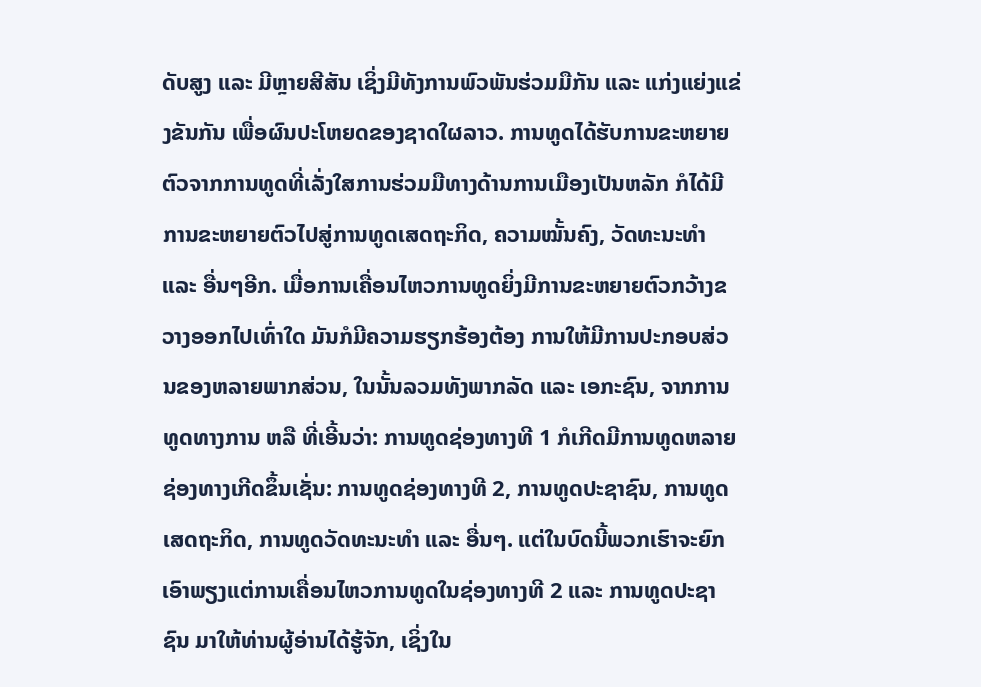ດັບສູງ ແລະ ມີຫຼາຍສີສັນ ເຊິ່ງມີທັງການພົວພັນຮ່ວມມືກັນ ແລະ ແກ່ງແຍ່ງແຂ່ງຂັນກັນ ເພື່ອຜົນປະໂຫຍດຂອງຊາດໃຜລາວ. ການທູດໄດ້ຮັບການຂະຫຍາຍຕົວຈາກການທູດທີ່ເລັ່ງໃສການຮ່ວມມືທາງດ້ານການເມືອງເປັນຫລັກ ກໍໄດ້ມີການຂະຫຍາຍຕົວໄປສູ່ການທູດເສດຖະກິດ, ຄວາມໝັ້ນຄົງ, ວັດທະນະທຳ ແລະ ອື່ນໆອີກ. ເມື່ອການເຄື່ອນໄຫວການທູດຍິ່ງມີການຂະຫຍາຍຕົວກວ້າງຂວາງອອກໄປເທົ່າໃດ ມັນກໍມີຄວາມຮຽກຮ້ອງຕ້ອງ ການໃຫ້ມີການປະກອບສ່ວນຂອງຫລາຍພາກສ່ວນ, ໃນນັ້ນລວມທັງພາກລັດ ແລະ ເອກະຊົນ, ຈາກການທູດທາງການ ຫລື ທີ່ເອີ້ນວ່າ: ການທູດຊ່ອງທາງທີ 1 ກໍເກີດມີການທູດຫລາຍຊ່ອງທາງເກີດຂຶ້ນເຊັ່ນ: ການທູດຊ່ອງທາງທີ 2, ການທູດປະຊາຊົນ, ການທູດເສດຖະກິດ, ການທູດວັດທະນະທໍາ ແລະ ອື່ນໆ. ແຕ່ໃນບົດນີ້ພວກເຮົາຈະຍົກເອົາພຽງແຕ່ການເຄື່ອນໄຫວການທູດໃນຊ່ອງທາງທີ 2 ແລະ ການທູດປະຊາຊົນ ມາໃຫ້ທ່ານຜູ້ອ່ານໄດ້ຮູ້ຈັກ, ເຊິ່ງໃນ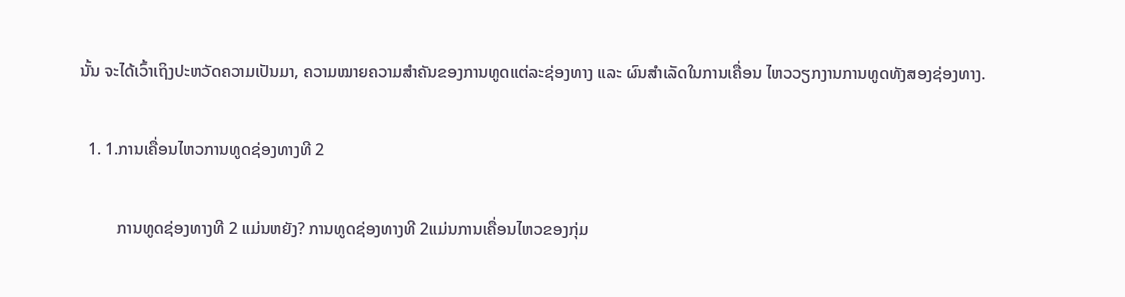ນັ້ນ ຈະໄດ້ເວົ້າເຖິງປະຫວັດຄວາມເປັນມາ, ຄວາມໝາຍຄວາມສຳຄັນຂອງການທູດແຕ່ລະຊ່ອງທາງ ແລະ ຜົນສໍາເລັດໃນການເຄື່ອນ ໄຫວວຽກງານການທູດທັງສອງຊ່ອງທາງ.

  1. 1.ການເຄື່ອນໄຫວການທູດຊ່ອງທາງທີ 2

         ການທູດຊ່ອງທາງທີ 2 ແມ່ນຫຍັງ? ການທູດຊ່ອງທາງທີ 2ແມ່ນການເຄື່ອນໄຫວຂອງກຸ່ມ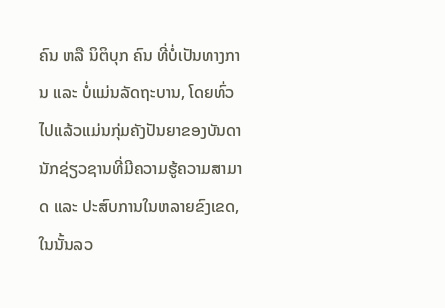ຄົນ ຫລື ນິຕິບຸກ ຄົນ ທີ່ບໍ່ເປັນທາງການ ແລະ ບໍ່ແມ່ນລັດຖະບານ, ໂດຍທົ່ວໄປແລ້ວແມ່ນກຸ່ມຄັງປັນຍາຂອງບັນດານັກຊ່ຽວຊານທີ່ມີຄວາມຮູ້ຄວາມສາມາດ ແລະ ປະສົບການໃນຫລາຍຂົງເຂດ, ໃນນັ້ນລວ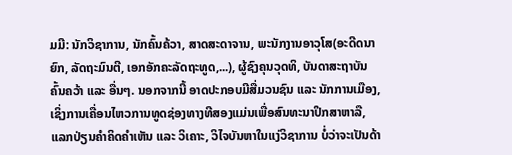ມມີ: ນັກວິຊາການ, ນັກຄົ້ນຄ້ວາ, ສາດສະດາຈານ, ພະນັກງານອາວຸໂສ(ອະດີດນາຍົກ, ລັດຖະມົນຕີ, ເອກອັກຄະລັດຖະທູດ,...), ຜູ້ຊົງຄຸນວຸດທິ, ບັນດາສະຖາບັນຄົ້ນຄວ້າ ແລະ ອື່ນໆ. ນອກຈາກນີ້ ອາດປະກອບມີສື່ມວນຊົນ ແລະ ນັກການເມືອງ, ເຊິ່ງການເຄື່ອນໄຫວການທູດຊ່ອງທາງທີສອງແມ່ນເພື່ອສົນທະນາປຶກສາຫາລື, ແລກປ່ຽນຄຳຄິດຄຳເຫັນ ແລະ ວິເຄາະ, ວິໄຈບັນຫາໃນແງ່ວິຊາການ ບໍ່ວ່າຈະເປັນດ້າ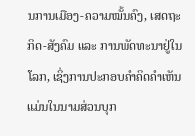ນການເມືອງ-ຄວາມໝັ້ນຄົງ, ເສດຖະກິດ-ສັງຄົມ ແລະ ການພັດທະນາຢູ່ໃນໂລກ, ເຊິ່ງການປະກອບຄໍາຄິດຄໍາເຫັນແມ່ນໃນນາມສ່ວນບຸກ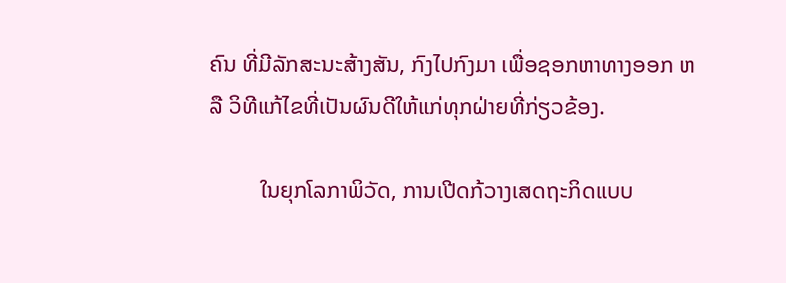ຄົນ ທີ່ມີລັກສະນະສ້າງສັນ, ກົງໄປກົງມາ ເພື່ອຊອກຫາທາງອອກ ຫລື ວິທີແກ້ໄຂທີ່ເປັນຜົນດີໃຫ້ແກ່ທຸກຝ່າຍທີ່ກ່ຽວຂ້ອງ.

         ໃນຍຸກໂລກາພິວັດ, ການເປີດກ້ວາງເສດຖະກິດແບບ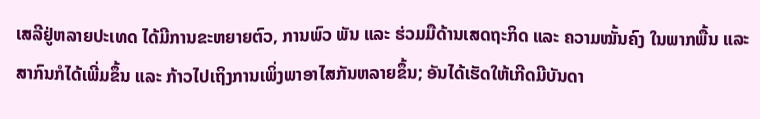ເສລີຢູ່ຫລາຍປະເທດ ໄດ້ມີການຂະຫຍາຍຕົວ, ການພົວ ພັນ ແລະ ຮ່ວມມືດ້ານເສດຖະກິດ ແລະ ຄວາມໝັ້ນຄົງ ໃນພາກພື້ນ ແລະ ສາກົນກໍໄດ້ເພີ່ມຂຶ້ນ ແລະ ກ້າວໄປເຖິງການເພິ່ງພາອາໄສກັນຫລາຍຂຶ້ນ; ອັນໄດ້ເຮັດໃຫ້ເກີດມີບັນດາ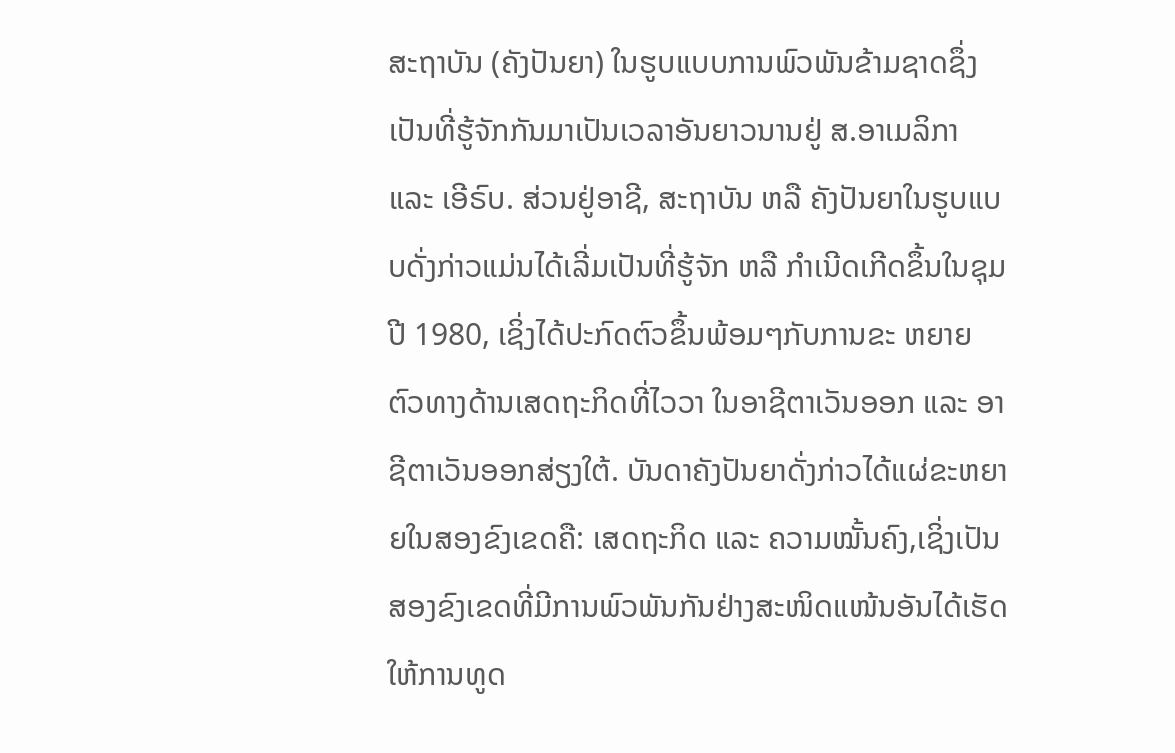ສະຖາບັນ (ຄັງປັນຍາ) ໃນຮູບແບບການພົວພັນຂ້າມຊາດຊຶ່ງເປັນທີ່ຮູ້ຈັກກັນມາເປັນເວລາອັນຍາວນານຢູ່ ສ.ອາເມລິກາ ແລະ ເອີຣົບ. ສ່ວນຢູ່ອາຊີ, ສະຖາບັນ ຫລື ຄັງປັນຍາໃນຮູບແບບດັ່ງກ່າວແມ່ນໄດ້ເລີ່ມເປັນທີ່ຮູ້ຈັກ ຫລື ກຳເນີດເກີດຂຶ້ນໃນຊຸມປີ 1980, ເຊິ່ງໄດ້ປະກົດຕົວຂຶ້ນພ້ອມໆກັບການຂະ ຫຍາຍຕົວທາງດ້ານເສດຖະກິດທີ່ໄວວາ ໃນອາຊີຕາເວັນອອກ ແລະ ອາຊີຕາເວັນອອກສ່ຽງໃຕ້. ບັນດາຄັງປັນຍາດັ່ງກ່າວໄດ້ແຜ່ຂະຫຍາຍໃນສອງຂົງເຂດຄື: ເສດຖະກິດ ແລະ ຄວາມໝັ້ນຄົງ,ເຊິ່ງເປັນສອງຂົງເຂດທີ່ມີການພົວພັນກັນຢ່າງສະໜິດແໜ້ນອັນໄດ້ເຮັດໃຫ້ການທູດ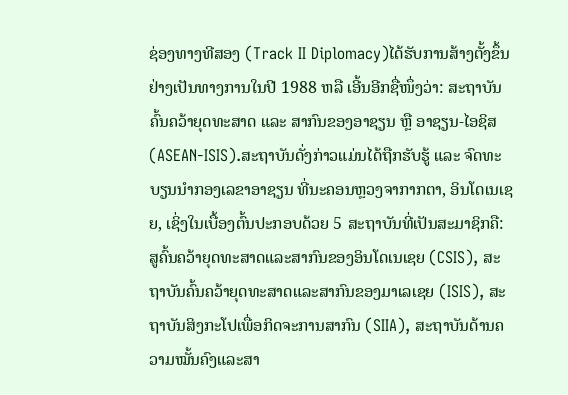ຊ່ອງທາງທີສອງ (Track II Diplomacy)ໄດ້ຮັບການສ້າງຕັ້ງຂຶ້ນຢ່າງເປັນທາງການໃນປີ 1988 ຫລື ເອີ້ນອີກຊື່ໜຶ່ງວ່າ: ສະຖາບັນຄົ້ນຄວ້າຍຸດທະສາດ ແລະ ສາກົນຂອງອາຊຽນ ຫຼື ອາຊຽນ-ໄອຊິສ (ASEAN-ISIS).ສະຖາບັນດັ່ງກ່າວແມ່ນໄດ້ຖືກຮັບຮູ້ ແລະ ຈົດທະບຽນນຳກອງເລຂາອາຊຽນ ທີ່ນະຄອນຫຼວງຈາກາກຕາ, ອິນໂດເນເຊຍ, ເຊິ່ງໃນເບື້ອງຕົ້ນປະກອບດ້ວຍ 5 ສະຖາບັນທີ່ເປັນສະມາຊິກຄື: ສູຄົ້ນຄວ້າຍຸດທະສາດແລະສາກົນຂອງອິນໂດເນເຊຍ (CSIS), ສະຖາບັນຄົ້ນຄວ້າຍຸດທະສາດແລະສາກົນຂອງມາເລເຊຍ (ISIS), ສະຖາບັນສິງກະໂປເພື່ອກິດຈະການສາກົນ (SIIA), ສະຖາບັນດ້ານຄວາມໝັ້ນຄົງແລະສາ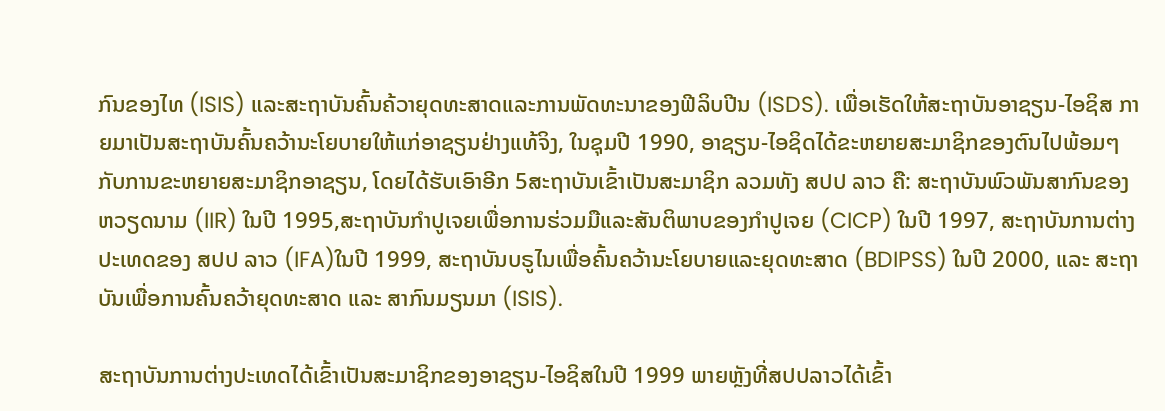ກົນຂອງໄທ (ISIS) ແລະສະຖາບັນຄົ້ນຄ້ວາຍຸດທະສາດແລະການພັດທະນາຂອງຟີລິບປີນ (ISDS). ເພື່ອເຮັດໃຫ້ສະຖາບັນອາຊຽນ-ໄອຊິສ ກາຍມາເປັນສະຖາບັນຄົ້ນຄວ້ານະໂຍບາຍໃຫ້ແກ່ອາຊຽນຢ່າງແທ້ຈິງ, ໃນຊຸມປີ 1990, ອາຊຽນ-ໄອຊິດໄດ້ຂະຫຍາຍສະມາຊິກຂອງຕົນໄປພ້ອມໆກັບການຂະຫຍາຍສະມາຊິກອາຊຽນ, ໂດຍໄດ້ຮັບເອົາອີກ 5ສະຖາບັນເຂົ້າເປັນສະມາຊິກ ລວມທັງ ສປປ ລາວ ຄື: ສະຖາບັນພົວພັນສາກົນຂອງຫວຽດນາມ (IIR) ໃນປີ 1995,ສະຖາບັນກໍາປູເຈຍເພື່ອການຮ່ວມມືແລະສັນຕິພາບຂອງກໍາປູເຈຍ (CICP) ໃນປີ 1997, ສະຖາບັນການຕ່າງປະເທດຂອງ ສປປ ລາວ (IFA)ໃນປີ 1999, ສະຖາບັນບຣູໄນເພື່ອຄົ້ນຄວ້ານະໂຍບາຍແລະຍຸດທະສາດ (BDIPSS) ໃນປີ 2000, ແລະ ສະຖາບັນເພື່ອການຄົ້ນຄວ້າຍຸດທະສາດ ແລະ ສາກົນມຽນມາ (ISIS).

ສະຖາບັນການຕ່າງປະເທດໄດ້ເຂົ້າເປັນສະມາຊິກຂອງອາຊຽນ-ໄອຊິສໃນປີ 1999 ພາຍຫຼັງທີ່ສປປລາວໄດ້ເຂົ້າ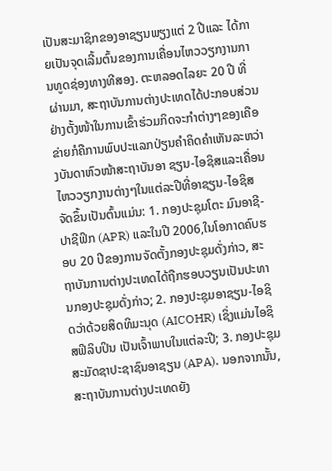ເປັນສະມາຊິກຂອງອາຊຽນພຽງແຕ່ 2 ປີແລະ ໄດ້ກາຍເປັນຈຸດເລີ້ມຕົ້ນຂອງການເຄື່ອນໄຫວວຽກງານການທູດຊ່ອງທາງທີສອງ. ຕະຫລອດໄລຍະ 20 ປີ ທີ່ຜ່ານມາ, ສະຖາບັນການຕ່າງປະເທດໄດ້ປະກອບສ່ວນຢ່າງຕັ້ງໜ້າໃນການເຂົ້າຮ່ວມກິດຈະກໍາຕ່າງໆຂອງເຄືອຂ່າຍກໍຄືການພົບປະແລກປ່ຽນຄໍາຄິດຄໍາເຫັນລະຫວ່າງບັນດາຫົວໜ້າສະຖາບັນອາ ຊຽນ-ໄອຊິສແລະເຄື່ອນໄຫວວຽກງານຕ່າງໆໃນແຕ່ລະປີທີ່ອາຊຽນ-ໄອຊິສຈັດຂຶ້ນເປັນຕົ້ນແມ່ນ: 1. ກອງປະຊຸມໂຕະ ມົນອາຊີ-ປາຊີຟິກ (APR) ແລະໃນປີ 2006,ໃນໂອກາດຄົບຮອບ 20 ປີຂອງການຈັດຕັ້ງກອງປະຊຸມດັ່ງກ່າວ, ສະຖາບັນການຕ່າງປະເທດໄດ້ຖືກຮອບວຽນເປັນປະທານກອງປະຊຸມດັ່ງກ່າວ; 2. ກອງປະຊຸມອາຊຽນ-ໄອຊິດວ່າດ້ວຍສິດທິມະນຸດ (AICOHR) ເຊິ່ງແມ່ນໄອຊິສຟິລິບປິນ ເປັນເຈົ້າພາບໃນແຕ່ລະປີ; 3. ກອງປະຊຸມສະມັດຊາປະຊາຊົນອາຊຽນ (APA). ນອກຈາກນັ້ນ, ສະຖາບັນການຕ່າງປະເທດຍັງ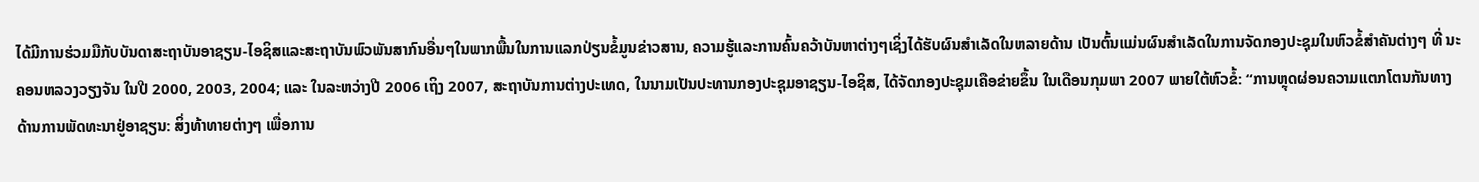ໄດ້ມີການຮ່ວມມືກັບບັນດາສະຖາບັນອາຊຽນ-ໄອຊິສແລະສະຖາບັນພົວພັນສາກົນອື່ນໆໃນພາກພື້ນໃນການແລກປ່ຽນຂໍ້ມູນຂ່າວສານ, ຄວາມຮູ້ແລະການຄົ້ນຄວ້າບັນຫາຕ່າງໆເຊິ່ງໄດ້ຮັບຜົນສຳເລັດໃນຫລາຍດ້ານ ເປັນຕົ້ນແມ່ນຜົນສຳເລັດໃນການຈັດກອງປະຊຸມໃນຫົວຂໍ້ສຳຄັນຕ່າງໆ ທີ່ ນະຄອນຫລວງວຽງຈັນ ໃນປີ 2000, 2003, 2004; ແລະ ໃນລະຫວ່າງປີ 2006 ເຖິງ 2007, ສະຖາບັນການຕ່າງປະເທດ, ໃນນາມເປັນປະທານກອງປະຊຸມອາຊຽນ-ໄອຊິສ, ໄດ້ຈັດກອງປະຊຸມເຄືອຂ່າຍຂຶ້ນ ໃນເດືອນກຸມພາ 2007 ພາຍໃຕ້ຫົວຂໍ້: “ການຫຼຸດຜ່ອນຄວາມແຕກໂຕນກັນທາງດ້ານການພັດທະນາຢູ່ອາຊຽນ: ສິ່ງທ້າທາຍຕ່າງໆ ເພື່ອການ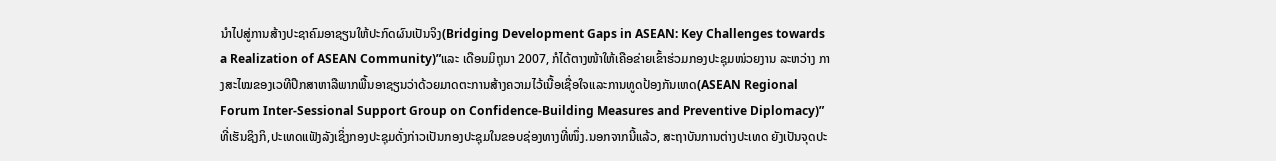ນໍາໄປສູ່ການສ້າງປະຊາຄົມອາຊຽນໃຫ້ປະກົດຜົນເປັນຈິງ(Bridging Development Gaps in ASEAN: Key Challenges towards a Realization of ASEAN Community)”ແລະ ເດືອນມິຖຸນາ 2007, ກໍໄດ້ຕາງໜ້າໃຫ້ເຄືອຂ່າຍເຂົ້າຮ່ວມກອງປະຊຸມໜ່ວຍງານ ລະຫວ່າງ ກາງສະໄໝຂອງເວທີປຶກສາຫາລືພາກພື້ນອາຊຽນວ່າດ້ວຍມາດຕະການສ້າງຄວາມໄວ້ເນື້ອເຊື່ອໃຈແລະການທູດປ້ອງກັນເຫດ(ASEAN Regional Forum Inter-Sessional Support Group on Confidence-Building Measures and Preventive Diplomacy)” ທີ່ເຮັນຊິງກິ,ປະເທດແຟັງລັງເຊິ່ງກອງປະຊຸມດັ່ງກ່າວເປັນກອງປະຊຸມໃນຂອບຊ່ອງທາງທີ່ໜຶ່ງ.ນອກຈາກນີ້ແລ້ວ, ສະຖາບັນການຕ່າງປະເທດ ຍັງເປັນຈຸດປະ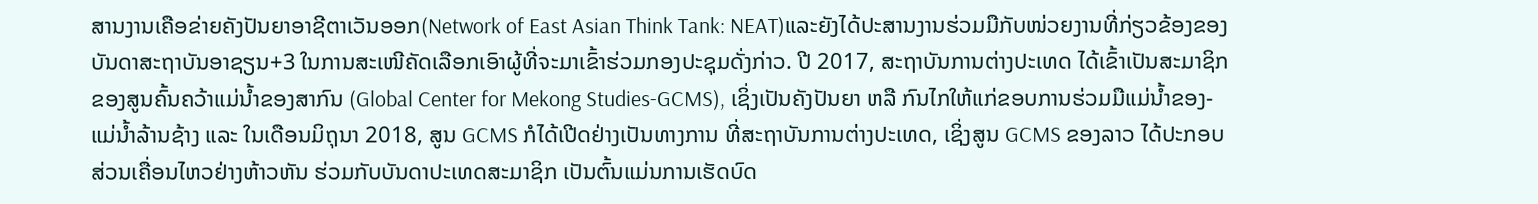ສານງານເຄືອຂ່າຍຄັງປັນຍາອາຊີຕາເວັນອອກ(Network of East Asian Think Tank: NEAT)ແລະຍັງໄດ້ປະສານງານຮ່ວມມືກັບໜ່ວຍງານທີ່ກ່ຽວຂ້ອງຂອງບັນດາສະຖາບັນອາຊຽນ+3 ໃນການສະເໜີຄັດເລືອກເອົາຜູ້ທີ່ຈະມາເຂົ້າຮ່ວມກອງປະຊຸມດັ່ງກ່າວ. ປີ 2017, ສະຖາບັນການຕ່າງປະເທດ ໄດ້ເຂົ້າເປັນສະມາຊິກຂອງສູນຄົ້ນຄວ້າແມ່ນໍ້າຂອງສາກົນ (Global Center for Mekong Studies-GCMS), ເຊິ່ງເປັນຄັງປັນຍາ ຫລື ກົນໄກໃຫ້ແກ່ຂອບການຮ່ວມມືແມ່ນໍ້າຂອງ-ແມ່ນໍ້າລ້ານຊ້າງ ແລະ ໃນເດືອນມິຖຸນາ 2018, ສູນ GCMS ກໍໄດ້ເປີດຢ່າງເປັນທາງການ ທີ່ສະຖາບັນການຕ່າງປະເທດ, ເຊິ່ງສູນ GCMS ຂອງລາວ ໄດ້ປະກອບສ່ວນເຄື່ອນໄຫວຢ່າງຫ້າວຫັນ ຮ່ວມກັບບັນດາປະເທດສະມາຊິກ ເປັນຕົ້ນແມ່ນການເຮັດບົດ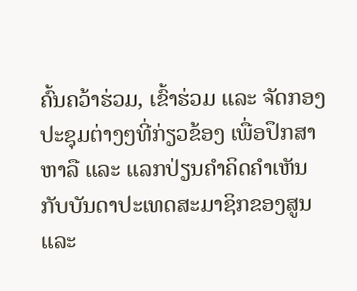ຄົ້ນຄວ້າຮ່ວມ, ເຂົ້າຮ່ວມ ແລະ ຈັດກອງປະຊຸມຕ່າງໆທີ່ກ່ຽວຂ້ອງ ເພື່ອປຶກສາຫາລື ແລະ ແລກປ່ຽນຄໍາຄິດຄໍາເຫັນກັບບັນດາປະເທດສະມາຊິກຂອງສູນ ແລະ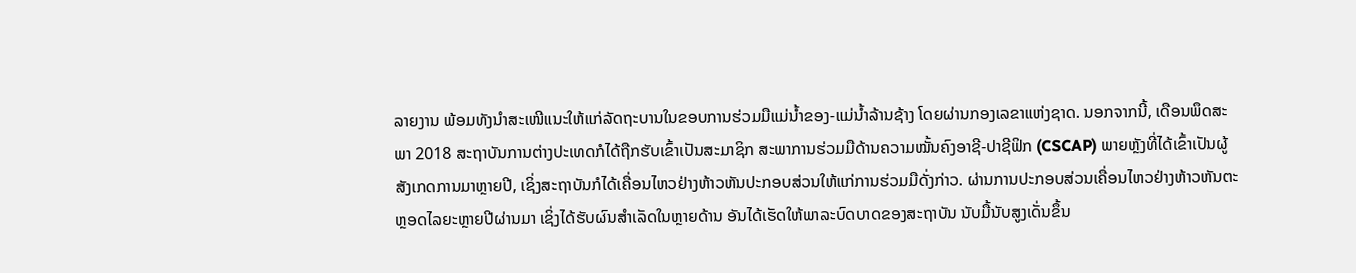ລາຍງານ ພ້ອມທັງນໍາສະເໜີແນະໃຫ້ແກ່ລັດຖະບານໃນຂອບການຮ່ວມມືແມ່ນໍ້າຂອງ-ແມ່ນໍ້າລ້ານຊ້າງ ໂດຍຜ່ານກອງເລຂາແຫ່ງຊາດ. ນອກຈາກນີ້, ເດືອນພຶດສະພາ 2018 ສະຖາບັນການຕ່າງປະເທດກໍໄດ້ຖືກຮັບເຂົ້າເປັນສະມາຊິກ ສະພາການຮ່ວມມືດ້ານຄວາມໝັ້ນຄົງອາຊີ-ປາຊີຟິກ (CSCAP) ພາຍຫຼັງທີ່ໄດ້ເຂົ້າເປັນຜູ້ສັງເກດການມາຫຼາຍປີ, ເຊິ່ງສະຖາບັນກໍໄດ້ເຄື່ອນໄຫວຢ່າງຫ້າວຫັນປະກອບສ່ວນໃຫ້ແກ່ການຮ່ວມມືດັ່ງກ່າວ. ຜ່ານການປະກອບສ່ວນເຄື່ອນໄຫວຢ່າງຫ້າວຫັນຕະຫຼອດໄລຍະຫຼາຍປີຜ່ານມາ ເຊິ່ງໄດ້ຮັບຜົນສໍາເລັດໃນຫຼາຍດ້ານ ອັນໄດ້ເຮັດໃຫ້ພາລະບົດບາດຂອງສະຖາບັນ ນັບມື້ນັບສູງເດັ່ນຂຶ້ນ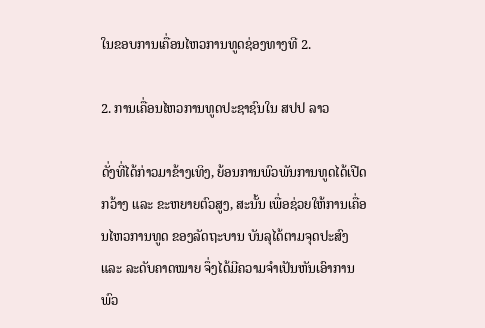ໃນຂອບການເຄື່ອນໄຫວການທູດຊ່ອງທາງທີ 2.

2. ການເຄື່ອນໄຫວການທູດປະຊາຊົນໃນ ສປປ ລາວ

ດັ່ງທີ່ໄດ້ກ່າວມາຂ້າງເທິງ, ຍ້ອນການພົວພັນການທູດໄດ້ເປີດກວ້າງ ແລະ ຂະຫຍາຍຕົວສູງ, ສະນັ້ນ ເພື່ອຊ່ວຍໃຫ້ການເຄື່ອນໄຫວການທູດ ຂອງລັດຖະບານ ບັນລຸໄດ້ຕາມຈຸດປະສົງ ແລະ ລະດັບຄາດໝາຍ ຈຶ່ງໄດ້ມີຄວາມຈຳເປັນຫັນເອົາການພົວ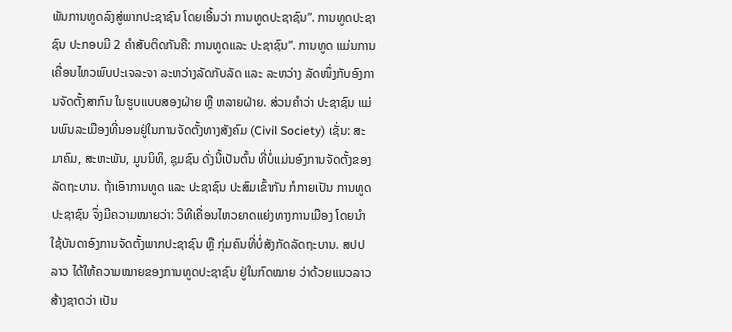ພັນການທູດລົງສູ່ພາກປະຊາຊົນ ໂດຍເອີ້ນວ່າ ການທູດປະຊາຊົນ”. ການທູດປະຊາຊົນ ປະກອບມີ 2 ຄໍາສັບຕິດກັນຄື: ການທູດແລະ ປະຊາຊົນ”. ການທູດ ແມ່ນການເຄື່ອນໄຫວພົບປະເຈລະຈາ ລະຫວ່າງລັດກັບລັດ ແລະ ລະຫວ່າງ ລັດໜຶ່ງກັບອົງການຈັດຕັ້ງສາກົນ ໃນຮູບແບບສອງຝ່າຍ ຫຼື ຫລາຍຝ່າຍ. ສ່ວນຄໍາວ່າ ປະຊາຊົນ ແມ່ນພົນລະເມືອງທີ່ນອນຢູ່ໃນການຈັດຕັ້ງທາງສັງຄົມ (Civil Society) ເຊັ່ນ: ສະມາຄົມ, ສະຫະພັນ, ມູນນິທິ, ຊຸມຊົນ ດັ່ງນີ້ເປັນຕົ້ນ ທີ່ບໍ່ແມ່ນອົງການຈັດຕັ້ງຂອງລັດຖະບານ. ຖ້າເອົາການທູດ ແລະ ປະຊາຊົນ ປະສົມເຂົ້າກັນ ກໍກາຍເປັນ ການທູດປະຊາຊົນ ຈຶ່ງມີຄວາມໝາຍວ່າ: ວິທີເຄື່ອນໄຫວຍາດແຍ່ງທາງການເມືອງ ໂດຍນໍາໃຊ້ບັນດາອົງການຈັດຕັ້ງພາກປະຊາຊົນ ຫຼື ກຸ່ມຄົນທີ່ບໍ່ສັງກັດລັດຖະບານ. ສປປ ລາວ ໄດ້ໃຫ້ຄວາມໝາຍຂອງການທູດປະຊາຊົນ ຢູ່ໃນກົດໝາຍ ວ່າດ້ວຍແນວລາວສ້າງຊາດວ່າ ເປັນ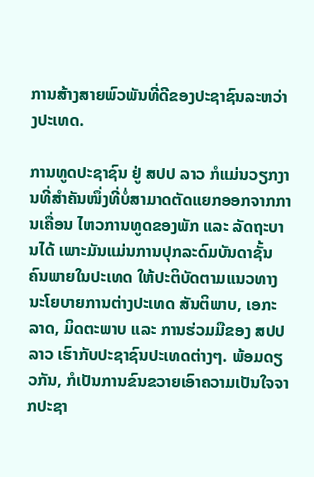ການສ້າງສາຍພົວພັນທີ່ດີຂອງປະຊາຊົນລະຫວ່າງປະເທດ.

ການທູດປະຊາຊົນ ຢູ່ ສປປ ລາວ ກໍແມ່ນວຽກງານທີ່ສຳຄັນໜຶ່ງທີ່ບໍ່ສາມາດຕັດແຍກອອກຈາກການເຄື່ອນ ໄຫວການທູດຂອງພັກ ແລະ ລັດຖະບານໄດ້ ເພາະມັນແມ່ນການປຸກລະດົມບັນດາຊັ້ນຄົນພາຍໃນປະເທດ ໃຫ້ປະຕິບັດຕາມແນວທາງນະໂຍບາຍການຕ່າງປະເທດ ສັນຕິພາບ, ເອກະລາດ, ມິດຕະພາບ ແລະ ການຮ່ວມມືຂອງ ສປປ ລາວ ເຮົາກັບປະຊາຊົນປະເທດຕ່າງໆ. ພ້ອມດຽວກັນ, ກໍເປັນການຂົນຂວາຍເອົາຄວາມເປັນໃຈຈາກປະຊາ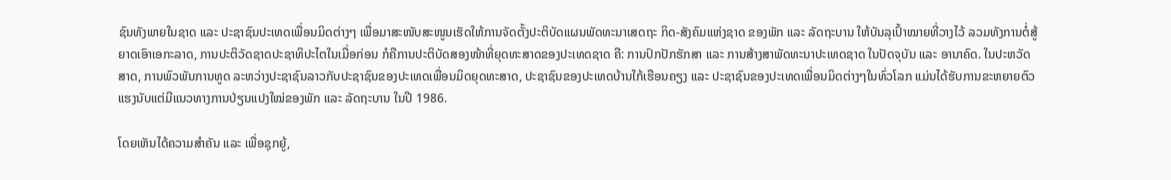ຊົນທັງພາຍໃນຊາດ ແລະ ປະຊາຊົນປະເທດເພື່ອນມິດຕ່າງໆ ເພື່ອມາສະໜັບສະໜູນເຮັດໃຫ້ການຈັດຕັ້ງປະຕິບັດແຜນພັດທະນາເສດຖະ ກິດ-ສັງຄົມແຫ່ງຊາດ ຂອງພັກ ແລະ ລັດຖະບານ ໃຫ້ບັນລຸເປົ້າໝາຍທີ່ວາງໄວ້ ລວມທັງການຕໍ່ສູ້ຍາດເອົາເອກະລາດ, ການປະຕິວັດຊາດປະຊາທິປະໄຕໃນເມື່ອກ່ອນ ກໍຄືການປະຕິບັດສອງໜ້າທີ່ຍຸດທະສາດຂອງປະເທດຊາດ ຄື: ການປົກປັກຮັກສາ ແລະ ການສ້າງສາພັດທະນາປະເທດຊາດ ໃນປັດຈຸບັນ ແລະ ອານາຄົດ. ໃນປະຫວັດສາດ, ການພົວພັນການທູດ ລະຫວ່າງປະຊາຊົນລາວກັບປະຊາຊົນຂອງປະເທດເພື່ອນມິດຍຸດທະສາດ, ປະຊາຊົນຂອງປະເທດບ້ານໃກ້ເຮືອນຄຽງ ແລະ ປະຊາຊົນຂອງປະເທດເພື່ອນມິດຕ່າງໆໃນທົ່ວໂລກ ແມ່ນໄດ້ຮັບການຂະຫຍາຍຕົວແຮງນັບແຕ່ມີແນວທາງການປ່ຽນແປງໃໝ່ຂອງພັກ ແລະ ລັດຖະບານ ໃນປີ 1986.

ໂດຍເຫັນໄດ້ຄວາມສຳຄັນ ແລະ ເພື່ອຊຸກຍູ້,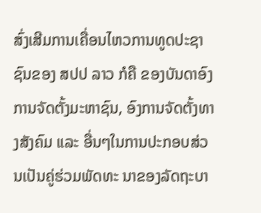ສົ່ງເສີມການເຄື່ອນໄຫວການທູດປະຊາຊົນຂອງ ສປປ ລາວ ກໍຄື ຂອງບັນດາອົງການຈັດຕັ້ງມະຫາຊົນ, ອົງການຈັດຕັ້ງທາງສັງຄົມ ແລະ ອື່ນໆໃນການປະກອບສ່ວນເປັນຄູ່ຮ່ວມພັດທະ ນາຂອງລັດຖະບາ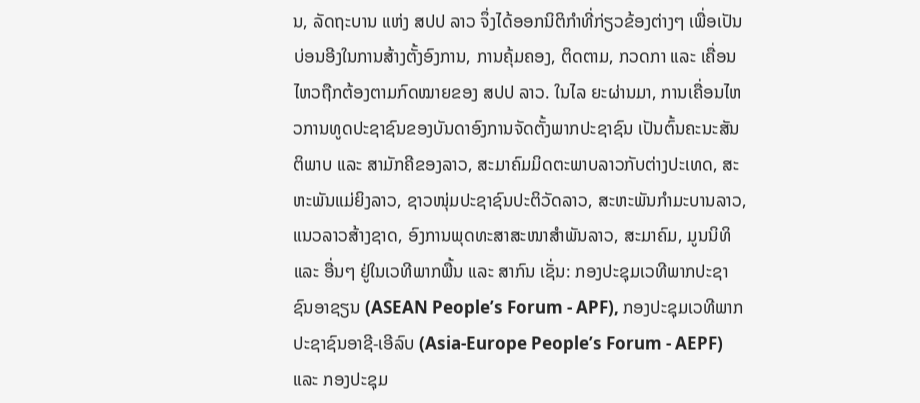ນ, ລັດຖະບານ ແຫ່ງ ສປປ ລາວ ຈຶ່ງໄດ້ອອກນິຕິກຳທີ່ກ່ຽວຂ້ອງຕ່າງໆ ເພື່ອເປັນບ່ອນອີງໃນການສ້າງຕັ້ງອົງການ, ການຄຸ້ມຄອງ, ຕິດຕາມ, ກວດກາ ແລະ ເຄື່ອນໄຫວຖືກຕ້ອງຕາມກົດໝາຍຂອງ ສປປ ລາວ. ໃນໄລ ຍະຜ່ານມາ, ການເຄື່ອນໄຫວການທູດປະຊາຊົນຂອງບັນດາອົງການຈັດຕັ້ງພາກປະຊາຊົນ ເປັນຕົ້ນຄະນະສັນຕິພາບ ແລະ ສາມັກຄີຂອງລາວ, ສະມາຄົມມິດຕະພາບລາວກັບຕ່າງປະເທດ, ສະຫະພັນແມ່ຍິງລາວ, ຊາວໜຸ່ມປະຊາຊົນປະຕິວັດລາວ, ສະຫະພັນກໍາມະບານລາວ, ແນວລາວສ້າງຊາດ, ອົງການພຸດທະສາສະໜາສໍາພັນລາວ, ສະມາຄົມ, ມູນນິທິ ແລະ ອື່ນໆ ຢູ່ໃນເວທີພາກພື້ນ ແລະ ສາກົນ ເຊັ່ນ: ກອງປະຊຸມເວທີພາກປະຊາຊົນອາຊຽນ (ASEAN People’s Forum - APF), ກອງປະຊຸມເວທີພາກປະຊາຊົນອາຊີ-ເອີລົບ (Asia-Europe People’s Forum - AEPF) ແລະ ກອງປະຊຸມ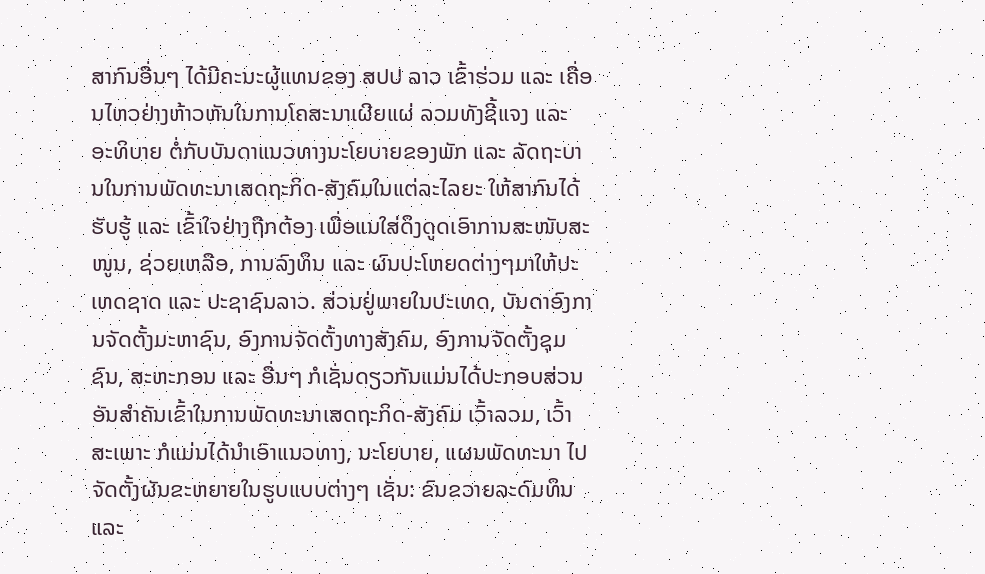ສາກົນອື່ນໆ ໄດ້ມີຄະນະຜູ້ແທນຂອງ ສປປ ລາວ ເຂົ້າຮ່ວມ ແລະ ເຄື່ອນໄຫວຢ່າງຫ້າວຫັນໃນການໂຄສະນາເຜີຍແຜ່ ລວມທັງຊີ້ແຈງ ແລະ ອະທິບາຍ ຕໍ່ກັບບັນດາແນວທາງນະໂຍບາຍຂອງພັກ ແລະ ລັດຖະບານໃນການພັດທະນາເສດຖະກິດ-ສັງຄົມໃນແຕ່ລະໄລຍະ ໃຫ້ສາກົນໄດ້ຮັບຮູ້ ແລະ ເຂົ້າໃຈຢ່າງຖືກຕ້ອງ ເພື່ອແນໃສ່ດຶງດູດເອົາການສະໜັບສະໜູນ, ຊ່ວຍເຫລືອ, ການລົງທຶນ ແລະ ຜົນປະໂຫຍດຕ່າງໆມາໃຫ້ປະເທດຊາດ ແລະ ປະຊາຊົນລາວ. ສ່ວນຢູ່ພາຍໃນປະເທດ, ບັນດາອົງການຈັດຕັ້ງມະຫາຊົນ, ອົງການຈັດຕັ້ງທາງສັງຄົມ, ອົງການຈັດຕັ້ງຊຸມຊົນ, ສະຫະກອນ ແລະ ອື່ນໆ ກໍເຊັ່ນດຽວກັນແມ່ນໄດ້ປະກອບສ່ວນອັນສຳຄັນເຂົ້າໃນການພັດທະນາເສດຖະກິດ-ສັງຄົມ ເວົ້າລວມ, ເວົ້າສະເພາະ ກໍແມ່ນໄດ້ນຳເອົາແນວທາງ, ນະໂຍບາຍ, ແຜນພັດທະນາ ໄປຈັດຕັ້ງຜັນຂະຫຍາຍໃນຮູບແບບຕ່າງໆ ເຊັ່ນ: ຂົນຂວາຍລະດົມທຶນ ແລະ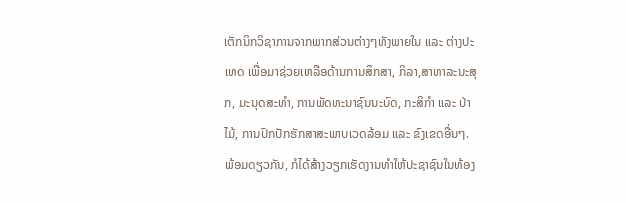ເຕັກນິກວິຊາການຈາກພາກສ່ວນຕ່າງໆທັງພາຍໃນ ແລະ ຕ່າງປະເທດ ເພື່ອມາຊ່ວຍເຫລືອດ້ານການສຶກສາ, ກິລາ,ສາທາລະນະສຸກ, ມະນຸດສະທຳ, ການພັດທະນາຊົນນະບົດ, ກະສິກຳ ແລະ ປ່າໄມ້, ການປົກປັກຮັກສາສະພາບເວດລ້ອມ ແລະ ຂົງເຂດອື່ນໆ. ພ້ອມດຽວກັນ, ກໍໄດ້ສ້າງວຽກເຮັດງານທຳໃຫ້ປະຊາຊົນໃນທ້ອງ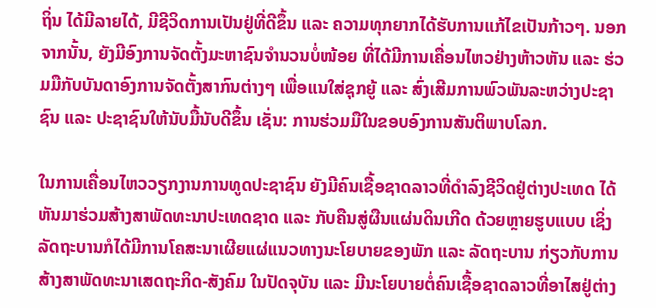ຖິ່ນ ໄດ້ມີລາຍໄດ້, ມີຊີວິດການເປັນຢູ່ທີ່ດີຂຶ້ນ ແລະ ຄວາມທຸກຍາກໄດ້ຮັບການແກ້ໄຂເປັນກ້າວໆ. ນອກຈາກນັ້ນ, ຍັງມີອົງການຈັດຕັ້ງມະຫາຊົນຈຳນວນບໍ່ໜ້ອຍ ທີ່ໄດ້ມີການເຄື່ອນໄຫວຢ່າງຫ້າວຫັນ ແລະ ຮ່ວມມືກັບບັນດາອົງການຈັດຕັ້ງສາກົນຕ່າງໆ ເພື່ອແນໃສ່ຊຸກຍູ້ ແລະ ສົ່ງເສີມການພົວພັນລະຫວ່າງປະຊາຊົນ ແລະ ປະຊາຊົນໃຫ້ນັບມື້ນັບດີຂຶ້ນ ເຊັ່ນ: ການຮ່ວມມືໃນຂອບອົງການສັນຕິພາບໂລກ.

ໃນການເຄື່ອນໄຫວວຽກງານການທູດປະຊາຊົນ ຍັງມີຄົນເຊື້ອຊາດລາວທີ່ດຳລົງຊີວິດຢູ່ຕ່າງປະເທດ ໄດ້ຫັນມາຮ່ວມສ້າງສາພັດທະນາປະເທດຊາດ ແລະ ກັບຄືນສູ່ຜືນແຜ່ນດິນເກີດ ດ້ວຍຫຼາຍຮູບແບບ ເຊິ່ງລັດຖະບານກໍໄດ້ມີການໂຄສະນາເຜີຍແຜ່ແນວທາງນະໂຍບາຍຂອງພັກ ແລະ ລັດຖະບານ ກ່ຽວກັບການສ້າງສາພັດທະນາເສດຖະກິດ-ສັງຄົມ ໃນປັດຈຸບັນ ແລະ ມີນະໂຍບາຍຕໍ່ຄົນເຊື້ອຊາດລາວທີ່ອາໄສຢູ່ຕ່າງ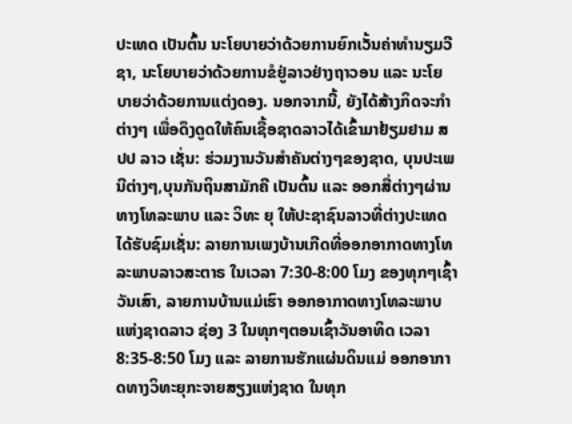ປະເທດ ເປັນຕົ້ນ ນະໂຍບາຍວ່າດ້ວຍການຍົກເວັ້ນຄ່າທຳນຽມວີຊາ, ນະໂຍບາຍວ່າດ້ວຍການຂໍຢູ່ລາວຢ່າງຖາວອນ ແລະ ນະໂຍບາຍວ່າດ້ວຍການແຕ່ງດອງ. ນອກຈາກນີ້, ຍັງໄດ້ສ້າງກິດຈະກໍາຕ່າງໆ ເພື່ອດຶງດູດໃຫ້ຄົນເຊື້ອຊາດລາວໄດ້ເຂົ້າມາຢ້ຽມຢາມ ສປປ ລາວ ເຊັ່ນ: ຮ່ວມງານວັນສຳຄັນຕ່າງໆຂອງຊາດ, ບຸນປະເພນີຕ່າງໆ,ບຸນກັນຖິນສາມັກຄີ ເປັນຕົ້ນ ແລະ ອອກສື່ຕ່າງໆຜ່ານທາງໂທລະພາບ ແລະ ວິທະ ຍຸ ໃຫ້ປະຊາຊົນລາວທີ່ຕ່າງປະເທດໄດ້ຮັບຊົມເຊັ່ນ: ລາຍການເພງບ້ານເກີດທີ່ອອກອາກາດທາງໂທລະພາບລາວສະຕາຣ ໃນເວລາ 7:30-8:00 ໂມງ ຂອງທຸກໆເຊົ້າວັນເສົາ, ລາຍການບ້ານແມ່ເຮົາ ອອກອາກາດທາງໂທລະພາບແຫ່ງຊາດລາວ ຊ່ອງ 3 ໃນທຸກໆຕອນເຊົ້າວັນອາທິດ ເວລາ 8:35-8:50 ໂມງ ແລະ ລາຍການຮັກແຜ່ນດິນແມ່ ອອກອາກາດທາງວິທະຍຸກະຈາຍສຽງແຫ່ງຊາດ ໃນທຸກ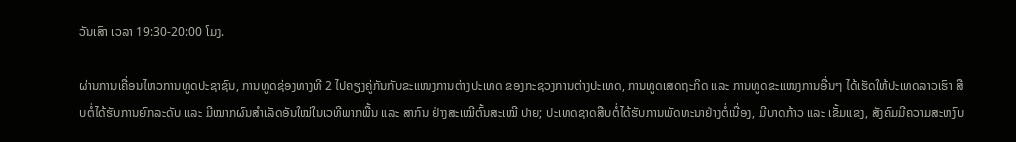ວັນເສົາ ເວລາ 19:30-20:00 ໂມງ.

ຜ່ານການເຄື່ອນໄຫວການທູດປະຊາຊົນ, ການທູດຊ່ອງທາງທີ 2 ໄປຄຽງຄູ່ກັນກັບຂະແໜງການຕ່າງປະເທດ ຂອງກະຊວງການຕ່າງປະເທດ, ການທູດເສດຖະກິດ ແລະ ການທູດຂະແໜງການອື່ນໆ ໄດ້ເຮັດໃຫ້ປະເທດລາວເຮົາ ສືບຕໍ່ໄດ້ຮັບການຍົກລະດັບ ແລະ ມີໝາກຜົນສຳເລັດອັນໃໝ່ໃນເວທີພາກພື້ນ ແລະ ສາກົນ ຢ່າງສະເໝີຕົ້ນສະເໝີ ປາຍ; ປະເທດຊາດສືບຕໍ່ໄດ້ຮັບການພັດທະນາຢ່າງຕໍ່ເນື່ອງ, ມີບາດກ້າວ ແລະ ເຂັ້ມແຂງ, ສັງຄົມມີຄວາມສະຫງົບ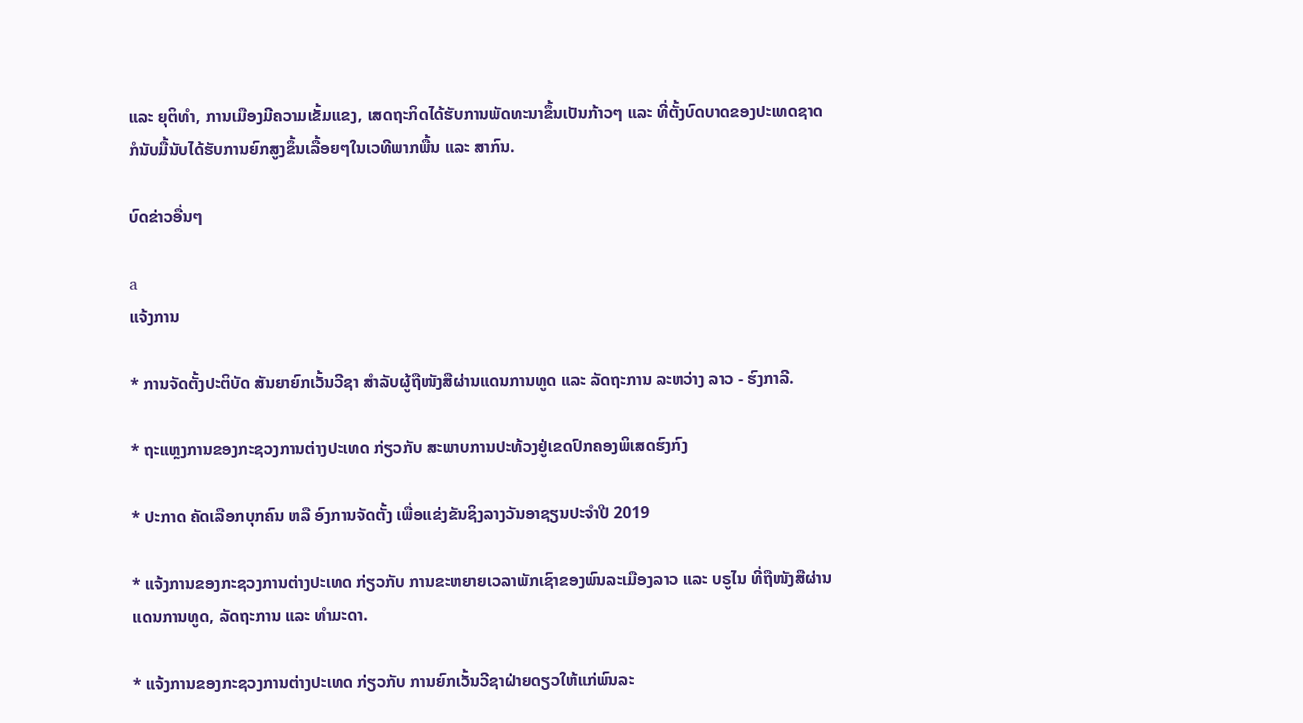ແລະ ຍຸຕິທໍາ, ການເມືອງມີຄວາມເຂັ້ມແຂງ, ເສດຖະກິດໄດ້ຮັບການພັດທະນາຂຶ້ນເປັນກ້າວໆ ແລະ ທີ່ຕັ້ງບົດບາດຂອງປະເທດຊາດ ກໍນັບມື້ນັບໄດ້ຮັບການຍົກສູງຂຶ້ນເລື້ອຍໆໃນເວທີພາກພື້ນ ແລະ ສາກົນ.

ບົດຂ່າວອື່ນໆ

a
ແຈ້ງການ

* ການຈັດຕັ້ງປະຕິບັດ ສັນຍາຍົກເວັ້ນວີຊາ ສຳລັບຜູ້ຖືໜັງສືຜ່ານແດນການທູດ ແລະ ລັດຖະການ ລະຫວ່າງ ລາວ - ຮົງກາລີ.

* ຖະແຫຼງການຂອງກະຊວງການຕ່າງປະເທດ ກ່ຽວກັບ ສະພາບການປະທ້ວງຢູ່ເຂດປົກຄອງພິເສດຮົງກົງ

* ປະກາດ ຄັດເລືອກບຸກຄົນ ຫລື ອົງການຈັດຕັ້ງ ເພື່ອແຂ່ງຂັນຊິງລາງວັນອາຊຽນປະຈຳປີ 2019

* ແຈ້ງການຂອງກະຊວງການຕ່າງປະເທດ ກ່ຽວກັບ ການຂະຫຍາຍເວລາພັກເຊົາຂອງພົນລະເມືອງລາວ ແລະ ບຣູໄນ ທີ່ຖືໜັງສືຜ່ານແດນການທູດ, ລັດຖະການ ແລະ ທໍາມະດາ.

* ແຈ້ງການຂອງກະຊວງການຕ່າງປະເທດ ກ່ຽວກັບ ການຍົກເວັ້ນວີຊາຝ່າຍດຽວໃຫ້ແກ່ພົນລະ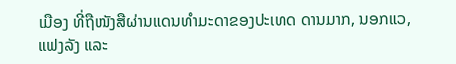ເມືອງ ທີ່ຖືໜັງສືຜ່ານແດນທຳມະດາຂອງປະເທດ ດານມາກ, ນອກແວ, ແຟງລັງ ແລະ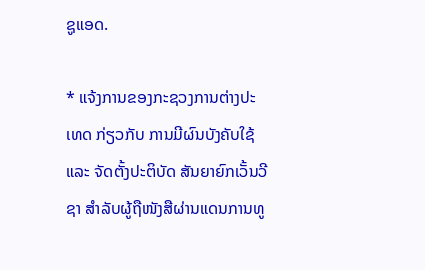ຊູແອດ.

* ແຈ້ງການຂອງກະຊວງການຕ່າງປະເທດ ກ່ຽວກັບ ການມີຜົນບັງຄັບໃຊ້ ແລະ ຈັດຕັ້ງປະຕິບັດ ສັນຍາຍົກເວັ້ນວີຊາ ສຳລັບຜູ້ຖືໜັງສືຜ່ານແດນການທູ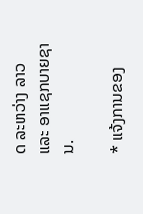ດ ລະຫວ່າງ ລາວ ແລະ ອາແຊກບາຍຊານ.

* ແຈ້ງການຂອງ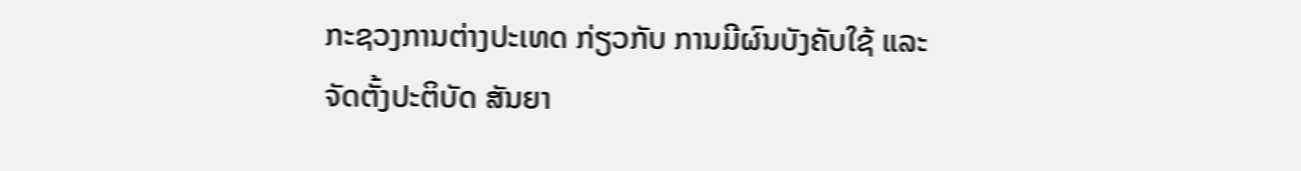ກະຊວງການຕ່າງປະເທດ ກ່ຽວກັບ ການມີຜົນບັງຄັບໃຊ້ ແລະ ຈັດຕັ້ງປະຕິບັດ ສັນຍາ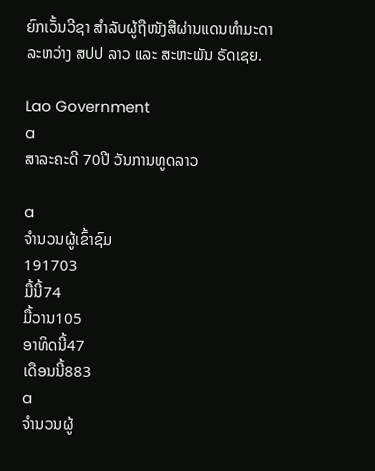ຍົກເວັ້ນວີຊາ ສຳລັບຜູ້ຖືໜັງສືຜ່ານແດນທຳມະດາ ລະຫວ່າງ ສປປ ລາວ ແລະ ສະຫະພັນ ຣັດເຊຍ.

Lao Government
a
ສາລະຄະດີ 70ປີ ວັນການທູດລາວ

a
ຈຳນວນຜູ້ເຂົ້າຊົມ
191703
ມື້ນີ້74
ມື້ວານ105
ອາທິດນີ້47
ເດືອນນີ້883
a
ຈຳນວນຜູ້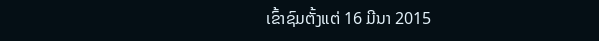ເຂົ້າຊົມຕັ້ງແຕ່ 16 ມີນາ 2015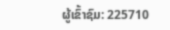ຜູ້ເຂົ້າຊົມ: 225710